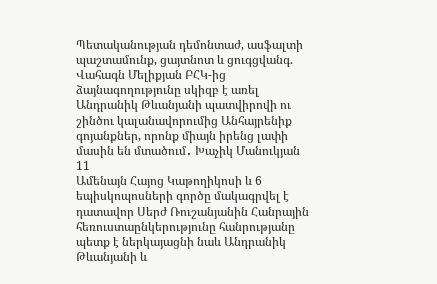Պետականության դեմոնտաժ, ասֆալտի պաշտամունք, ցայտնոտ և ցուգցվանգ. Վահագն Մելիքյան ԲՀԿ-ից ձայնագողությունը սկիզբ է առել Անդրանիկ Թևանյանի պատվիրովի ու շինծու կալանավորումից Անհայրենիք գոյանքներ, որոնք միայն իրենց լափի մասին են մտածում․ Խաչիկ Մանուկյան
11
Ամենայն Հայոց Կաթողիկոսի և 6 եպիսկոպոսների գործը մակագրվել է դատավոր Սերժ Ռուշանյանին Հանրային հեռուստաընկերությունը հանրությանը պետք է ներկայացնի նաև Անդրանիկ Թևանյանի և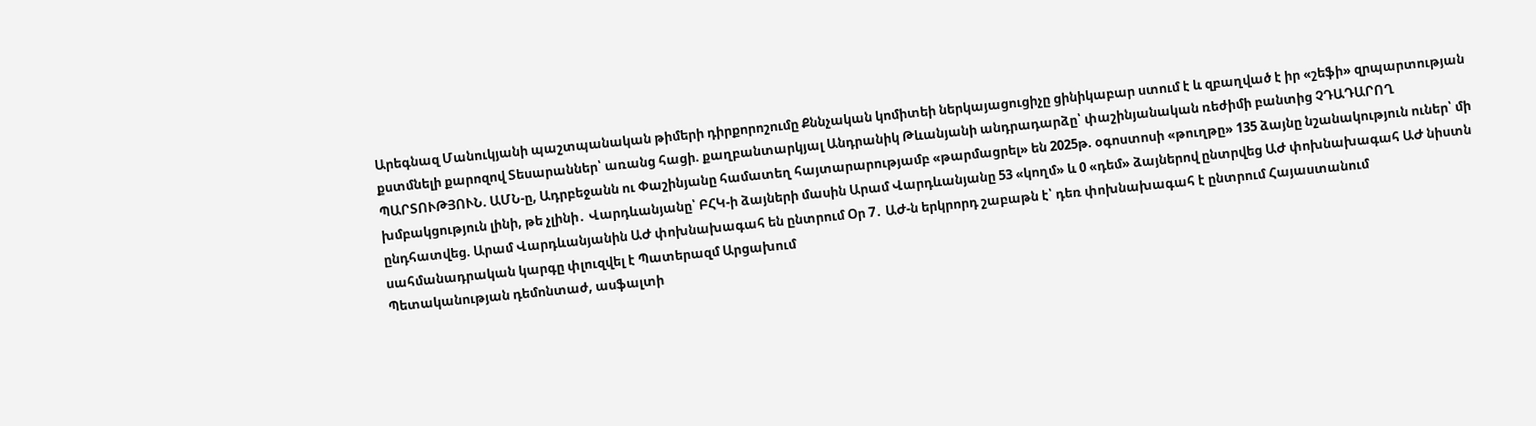Արեգնազ Մանուկյանի պաշտպանական թիմերի դիրքորոշումը Քննչական կոմիտեի ներկայացուցիչը ցինիկաբար ստում է և զբաղված է իր «շեֆի» զրպարտության քստմնելի քարոզով Տեսարաններ՝ առանց հացի. քաղբանտարկյալ Անդրանիկ Թևանյանի անդրադարձը՝ փաշինյանական ռեժիմի բանտից ՉԴԱԴԱՐՈՂ ՊԱՐՏՈՒԹՅՈՒՆ. ԱՄՆ-ը, Ադրբեջանն ու Փաշինյանը համատեղ հայտարարությամբ «թարմացրել» են 2025թ. օգոստոսի «թուղթը» 135 ձայնը նշանակություն ուներ՝ մի խմբակցություն լինի, թե չլինի․ Վարդևանյանը՝ ԲՀԿ-ի ձայների մասին Արամ Վարդևանյանը 53 «կողմ» և 0 «դեմ» ձայներով ընտրվեց ԱԺ փոխնախագահ ԱԺ նիստն ընդհատվեց. Արամ Վարդևանյանին ԱԺ փոխնախագահ են ընտրում Օր 7․ ԱԺ-ն երկրորդ շաբաթն է՝ դեռ փոխնախագահ է ընտրում Հայաստանում սահմանադրական կարգը փլուզվել է Պատերազմ Արցախում
Պետականության դեմոնտաժ, ասֆալտի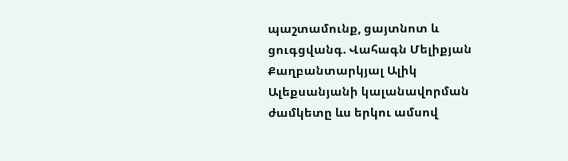պաշտամունք, ցայտնոտ և ցուգցվանգ. Վահագն Մելիքյան Քաղբանտարկյալ Ալիկ Ալեքսանյանի կալանավորման ժամկետը ևս երկու ամսով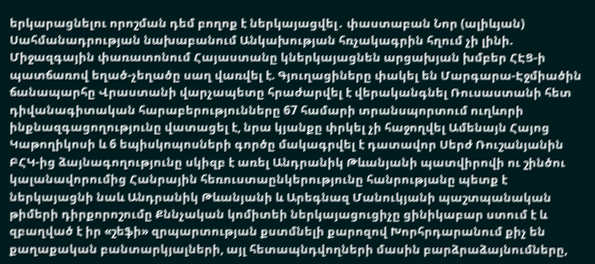երկարացնելու որոշման դեմ բողոք է ներկայացվել․ փաստաբան Նոր (ալիևյան) Սահմանադրության նախաբանում Անկախության հռչակագրին հղում չի լինի. Միջազգային փառատոնում Հայաստանը կներկայացնեն արցախյան խմբեր ՀԷՑ-ի պատճառով եղած-չեղածը սաղ վառվել է. Գյուղացիները փակել են Մարգարա-Էջմիածին ճանապարհը Վրաստանի վարչապետը հրաժարվել է վերականգնել Ռուսաստանի հետ դիվանագիտական հարաբերությունները 67 համարի տրանսպորտում ուղևորի ինքնազգացողությունը վատացել է, նրա կյանքը փրկել չի հաջողվել Ամենայն Հայոց Կաթողիկոսի և 6 եպիսկոպոսների գործը մակագրվել է դատավոր Սերժ Ռուշանյանին ԲՀԿ-ից ձայնագողությունը սկիզբ է առել Անդրանիկ Թևանյանի պատվիրովի ու շինծու կալանավորումից Հանրային հեռուստաընկերությունը հանրությանը պետք է ներկայացնի նաև Անդրանիկ Թևանյանի և Արեգնազ Մանուկյանի պաշտպանական թիմերի դիրքորոշումը Քննչական կոմիտեի ներկայացուցիչը ցինիկաբար ստում է և զբաղված է իր «շեֆի» զրպարտության քստմնելի քարոզով Խորհրդարանում քիչ են քաղաքական բանտարկյալների, այլ հետապնդվողների մասին բարձրաձայնումները,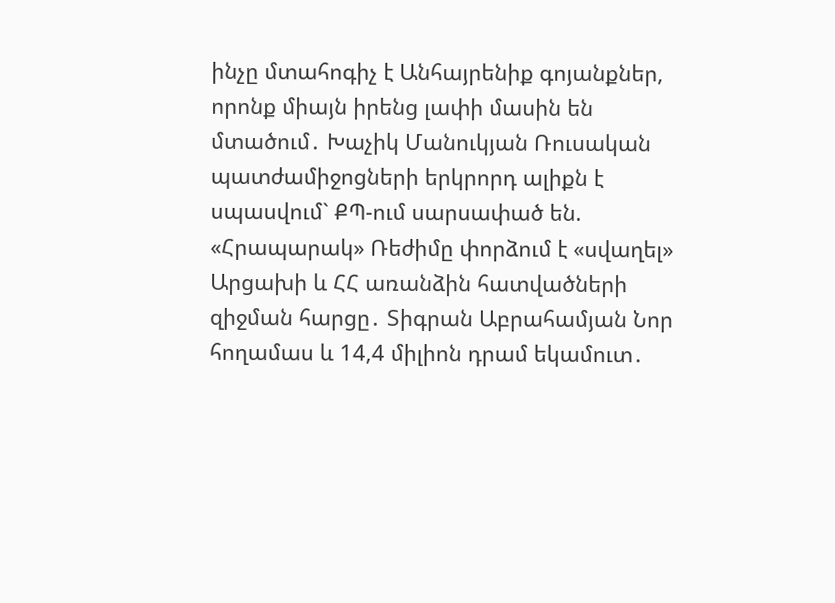ինչը մտահոգիչ է Անհայրենիք գոյանքներ, որոնք միայն իրենց լափի մասին են մտածում․ Խաչիկ Մանուկյան Ռուսական պատժամիջոցների երկրորդ ալիքն է սպասվում` ՔՊ-ում սարսափած են. «Հրապարակ» Ռեժիմը փորձում է «սվաղել» Արցախի և ՀՀ առանձին հատվածների զիջման հարցը․ Տիգրան Աբրահամյան Նոր հողամաս և 14,4 միլիոն դրամ եկամուտ․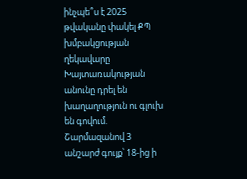ինչպե՞ս է 2025 թվականը փակել ՔՊ խմբակցության ղեկավարը Խայտառակության անունը դրել են խաղաղություն ու գլուխ են գովում. Շարմազանով 3 անշարժ գույք՝ 18-ից ի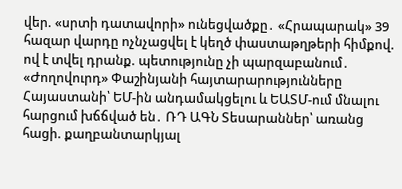վեր. «սրտի դատավորի» ունեցվածքը․ «Հրապարակ» 39 հազար վարդը ոչնչացվել է կեղծ փաստաթղթերի հիմքով. ով է տվել դրանք. պետությունը չի պարզաբանում․ «Ժողովուրդ» Փաշինյանի հայտարարությունները Հայաստանի՝ ԵՄ-ին անդամակցելու և ԵԱՏՄ-ում մնալու հարցում խճճված են․ ՌԴ ԱԳՆ Տեսարաններ՝ առանց հացի. քաղբանտարկյալ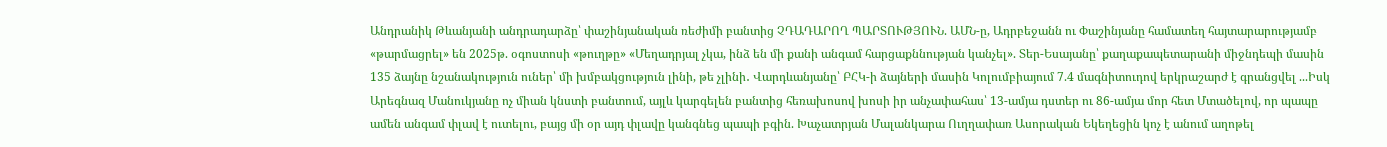Անդրանիկ Թևանյանի անդրադարձը՝ փաշինյանական ռեժիմի բանտից ՉԴԱԴԱՐՈՂ ՊԱՐՏՈՒԹՅՈՒՆ. ԱՄՆ-ը, Ադրբեջանն ու Փաշինյանը համատեղ հայտարարությամբ «թարմացրել» են 2025թ. օգոստոսի «թուղթը» «Մեղադրյալ չկա, ինձ են մի քանի անգամ հարցաքննության կանչել». Տեր-Եսայանը՝ քաղաքապետարանի միջնդեպի մասին 135 ձայնը նշանակություն ուներ՝ մի խմբակցություն լինի, թե չլինի․ Վարդևանյանը՝ ԲՀԿ-ի ձայների մասին Կոլումբիայում 7.4 մագնիտուդով երկրաշարժ է գրանցվել ...Իսկ Արեգնազ Մանուկյանը ոչ միան կնստի բանտում, այլև կարգելեն բանտից հեռախոսով խոսի իր անչափահաս՝ 13-ամյա դստեր ու 86-ամյա մոր հետ Մտածելով, որ պապը ամեն անգամ փլավ է ուտելու, բայց մի օր այդ փլավը կանգնեց պապի բգին. Խաչատրյան Մալանկարա Ուղղափառ Ասորական Եկեղեցին կոչ է անում աղոթել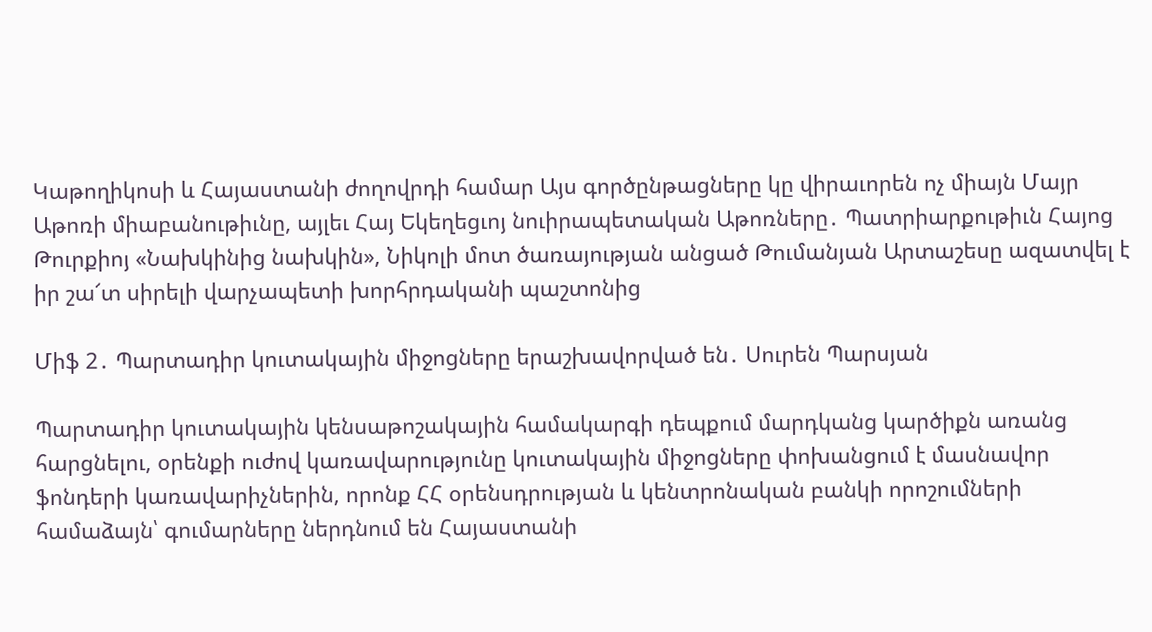Կաթողիկոսի և Հայաստանի ժողովրդի համար Այս գործընթացները կը վիրաւորեն ոչ միայն Մայր Աթոռի միաբանութիւնը, այլեւ Հայ Եկեղեցւոյ նուիրապետական Աթոռները․ Պատրիարքութիւն Հայոց Թուրքիոյ «Նախկինից նախկին», Նիկոլի մոտ ծառայության անցած Թումանյան Արտաշեսը ազատվել է իր շա՜տ սիրելի վարչապետի խորհրդականի պաշտոնից

Միֆ 2․ Պարտադիր կուտակային միջոցները երաշխավորված են․ Սուրեն Պարսյան

Պարտադիր կուտակային կենսաթոշակային համակարգի դեպքում մարդկանց կարծիքն առանց հարցնելու, օրենքի ուժով կառավարությունը կուտակային միջոցները փոխանցում է մասնավոր ֆոնդերի կառավարիչներին, որոնք ՀՀ օրենսդրության և կենտրոնական բանկի որոշումների համաձայն՝ գումարները ներդնում են Հայաստանի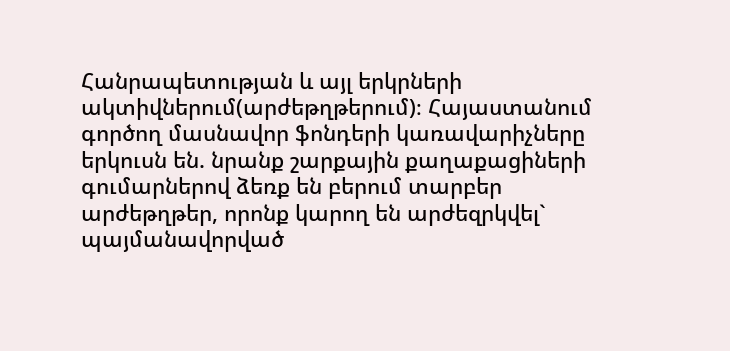Հանրապետության և այլ երկրների ակտիվներում(արժեթղթերում)։ Հայաստանում գործող մասնավոր ֆոնդերի կառավարիչները երկուսն են. նրանք շարքային քաղաքացիների գումարներով ձեռք են բերում տարբեր արժեթղթեր, որոնք կարող են արժեզրկվել` պայմանավորված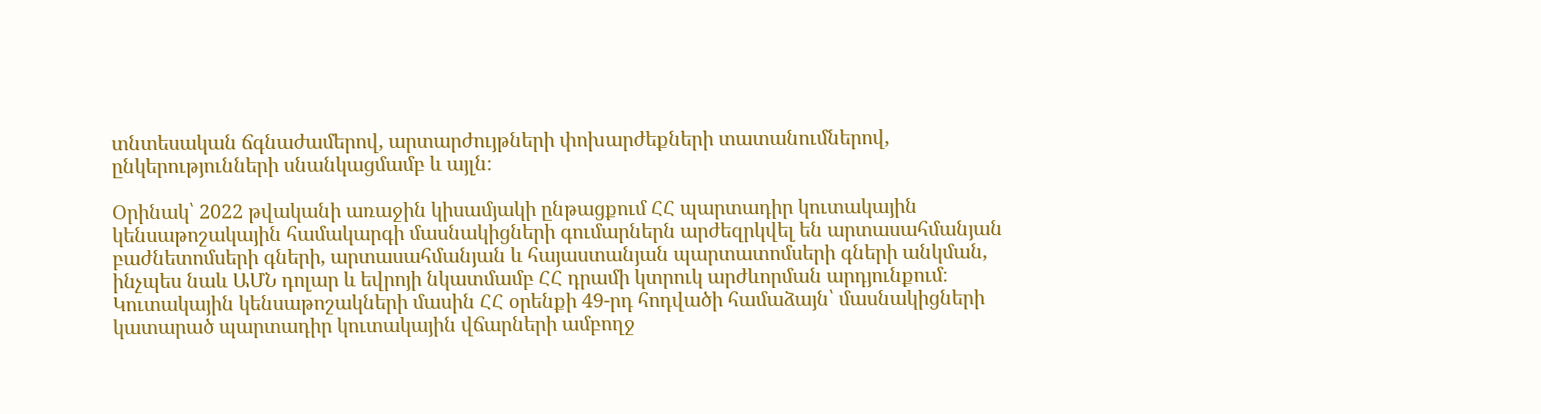տնտեսական ճգնաժամերով, արտարժույթների փոխարժեքների տատանումներով, ընկերությունների սնանկացմամբ և այլն։

Օրինակ՝ 2022 թվականի առաջին կիսամյակի ընթացքում ՀՀ պարտադիր կուտակային կենսաթոշակային համակարգի մասնակիցների գումարներն արժեզրկվել են արտասահմանյան բաժնետոմսերի գների, արտասահմանյան և հայաստանյան պարտատոմսերի գների անկման, ինչպես նաև ԱՄՆ դոլար և եվրոյի նկատմամբ ՀՀ դրամի կտրուկ արժևորման արդյունքում։
Կուտակային կենսաթոշակների մասին ՀՀ օրենքի 49-րդ հոդվածի համաձայն՝ մասնակիցների կատարած պարտադիր կուտակային վճարների ամբողջ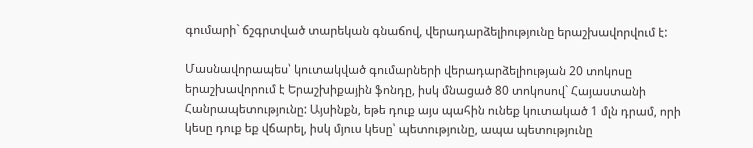գումարի` ճշգրտված տարեկան գնաճով, վերադարձելիությունը երաշխավորվում է:

Մասնավորապես՝ կուտակված գումարների վերադարձելիության 20 տոկոսը երաշխավորում է Երաշխիքային ֆոնդը, իսկ մնացած 80 տոկոսով` Հայաստանի Հանրապետությունը: Այսինքն, եթե դուք այս պահին ունեք կուտակած 1 մլն դրամ, որի կեսը դուք եք վճարել, իսկ մյուս կեսը՝ պետությունը, ապա պետությունը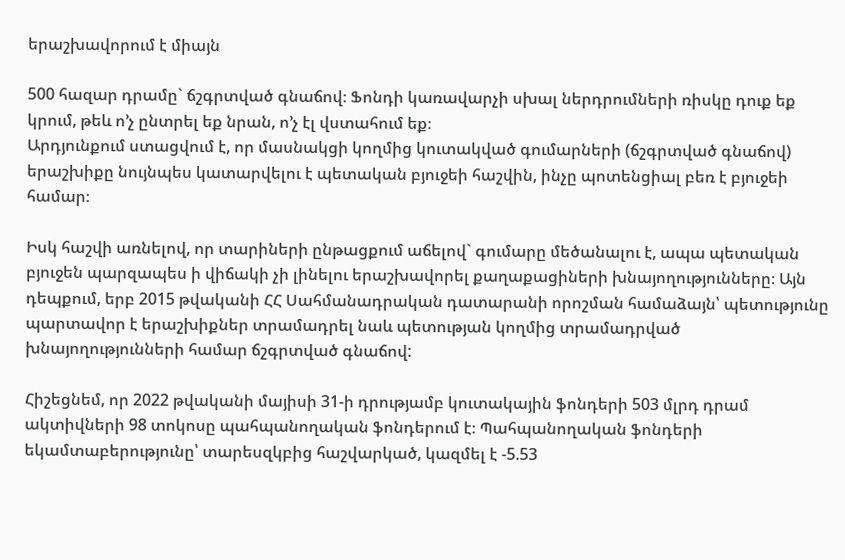երաշխավորում է միայն

500 հազար դրամը` ճշգրտված գնաճով։ Ֆոնդի կառավարչի սխալ ներդրումների ռիսկը դուք եք կրում, թեև ո’չ ընտրել եք նրան, ո’չ էլ վստահում եք։
Արդյունքում ստացվում է, որ մասնակցի կողմից կուտակված գումարների (ճշգրտված գնաճով) երաշխիքը նույնպես կատարվելու է պետական բյուջեի հաշվին, ինչը պոտենցիալ բեռ է բյուջեի համար։

Իսկ հաշվի առնելով, որ տարիների ընթացքում աճելով` գումարը մեծանալու է, ապա պետական բյուջեն պարզապես ի վիճակի չի լինելու երաշխավորել քաղաքացիների խնայողությունները։ Այն դեպքում, երբ 2015 թվականի ՀՀ Սահմանադրական դատարանի որոշման համաձայն՝ պետությունը պարտավոր է երաշխիքներ տրամադրել նաև պետության կողմից տրամադրված խնայողությունների համար ճշգրտված գնաճով:

Հիշեցնեմ, որ 2022 թվականի մայիսի 31-ի դրությամբ կուտակային ֆոնդերի 503 մլրդ դրամ ակտիվների 98 տոկոսը պահպանողական ֆոնդերում է։ Պահպանողական ֆոնդերի եկամտաբերությունը՝ տարեսզկբից հաշվարկած, կազմել է -5.53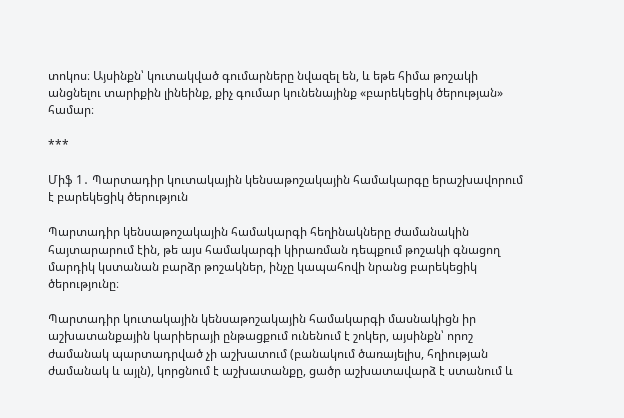տոկոս։ Այսինքն՝ կուտակված գումարները նվազել են, և եթե հիմա թոշակի անցնելու տարիքին լինեինք, քիչ գումար կունենայինք «բարեկեցիկ ծերության» համար։

***

Միֆ 1․ Պարտադիր կուտակային կենսաթոշակային համակարգը երաշխավորում է բարեկեցիկ ծերություն

Պարտադիր կենսաթոշակային համակարգի հեղինակները ժամանակին հայտարարում էին, թե այս համակարգի կիրառման դեպքում թոշակի գնացող մարդիկ կստանան բարձր թոշակներ, ինչը կապահովի նրանց բարեկեցիկ ծերությունը։

Պարտադիր կուտակային կենսաթոշակային համակարգի մասնակիցն իր աշխատանքային կարիերայի ընթացքում ունենում է շոկեր, այսինքն՝ որոշ ժամանակ պարտադրված չի աշխատում (բանակում ծառայելիս, հղիության ժամանակ և այլն), կորցնում է աշխատանքը, ցածր աշխատավարձ է ստանում և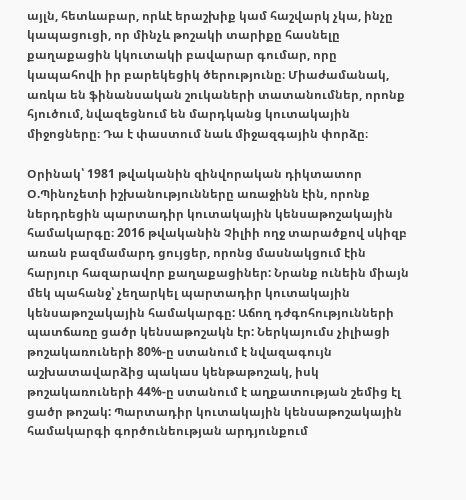այլն, հետևաբար, որևէ երաշխիք կամ հաշվարկ չկա, ինչը կապացուցի, որ մինչև թոշակի տարիքը հասնելը քաղաքացին կկուտակի բավարար գումար, որը կապահովի իր բարեկեցիկ ծերությունը։ Միաժամանակ, առկա են ֆինանսական շուկաների տատանումներ, որոնք հյուծում, նվազեցնում են մարդկանց կուտակային միջոցները։ Դա է փաստում նաև միջազգային փորձը։

Օրինակ՝ 1981 թվականին զինվորական դիկտատոր Օ.Պինոչետի իշխանությունները առաջինն էին, որոնք ներդրեցին պարտադիր կուտակային կենսաթոշակային համակարգը։ 2016 թվականին Չիլիի ողջ տարածքով սկիզբ առան բազմամարդ ցույցեր, որոնց մասնակցում էին հարյուր հազարավոր քաղաքացիներ: Նրանք ունեին միայն մեկ պահանջ՝ չեղարկել պարտադիր կուտակային կենսաթոշակային համակարգը: Աճող դժգոհությունների պատճառը ցածր կենսաթոշակն էր: Ներկայումս չիլիացի թոշակառուների 80%-ը ստանում է նվազագույն աշխատավարձից պակաս կենթաթոշակ, իսկ թոշակառուների 44%-ը ստանում է աղքատության շեմից էլ ցածր թոշակ: Պարտադիր կուտակային կենսաթոշակային համակարգի գործունեության արդյունքում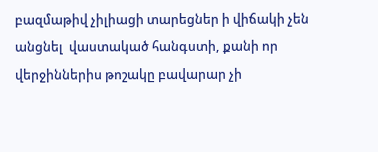բազմաթիվ չիլիացի տարեցներ ի վիճակի չեն անցնել  վաստակած հանգստի, քանի որ վերջիններիս թոշակը բավարար չի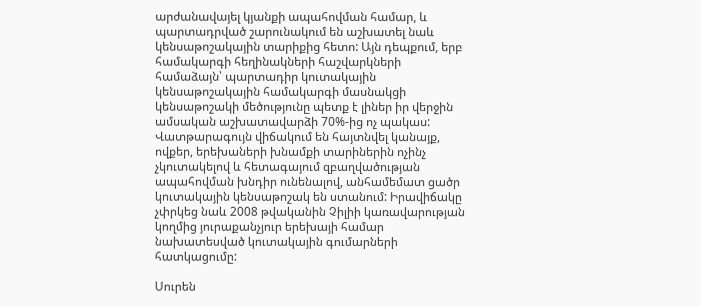արժանավայել կյանքի ապահովման համար, և պարտադրված շարունակում են աշխատել նաև կենսաթոշակային տարիքից հետո: Այն դեպքում, երբ համակարգի հեղինակների հաշվարկների համաձայն՝ պարտադիր կուտակային կենսաթոշակային համակարգի մասնակցի կենսաթոշակի մեծությունը պետք է լիներ իր վերջին ամսական աշխատավարձի 70%-ից ոչ պակաս: Վատթարագույն վիճակում են հայտնվել կանայք, ովքեր, երեխաների խնամքի տարիներին ոչինչ չկուտակելով և հետագայում զբաղվածության ապահովման խնդիր ունենալով, անհամեմատ ցածր կուտակային կենսաթոշակ են ստանում: Իրավիճակը չփրկեց նաև 2008 թվականին Չիլիի կառավարության կողմից յուրաքանչյուր երեխայի համար նախատեսված կուտակային գումարների հատկացումը:

Սուրեն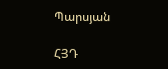Պարսյան

ՀՅԴ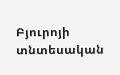Բյուրոյի տնտեսական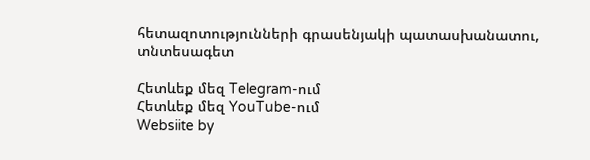հետազոտությունների գրասենյակի պատասխանատու, տնտեսագետ

Հետևեք մեզ Telegram-ում
Հետևեք մեզ YouTube-ում
Websiite by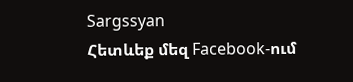Sargssyan
Հետևեք մեզ Facebook-ում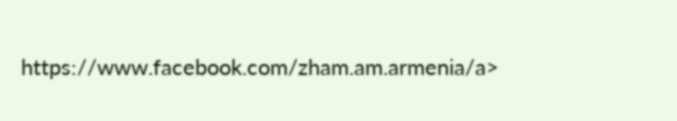https://www.facebook.com/zham.am.armenia/a>